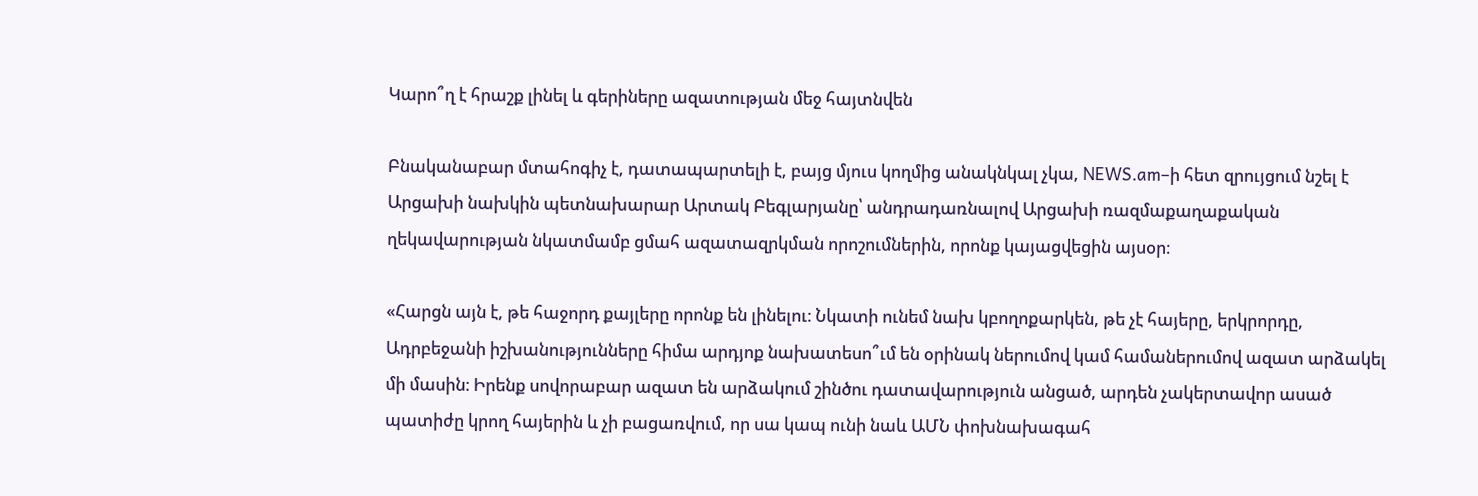Կարո՞ղ է հրաշք լինել և գերիները ազատության մեջ հայտնվեն

Բնականաբար մտահոգիչ է, դատապարտելի է, բայց մյուս կողմից անակնկալ չկա, NEWS.am–ի հետ զրույցում նշել է Արցախի նախկին պետնախարար Արտակ Բեգլարյանը՝ անդրադառնալով Արցախի ռազմաքաղաքական ղեկավարության նկատմամբ ցմահ ազատազրկման որոշումներին, որոնք կայացվեցին այսօր։

«Հարցն այն է, թե հաջորդ քայլերը որոնք են լինելու։ Նկատի ունեմ նախ կբողոքարկեն, թե չէ հայերը, երկրորդը, Ադրբեջանի իշխանությունները հիմա արդյոք նախատեսո՞ւմ են օրինակ ներումով կամ համաներումով ազատ արձակել մի մասին։ Իրենք սովորաբար ազատ են արձակում շինծու դատավարություն անցած, արդեն չակերտավոր ասած պատիժը կրող հայերին և չի բացառվում, որ սա կապ ունի նաև ԱՄՆ փոխնախագահ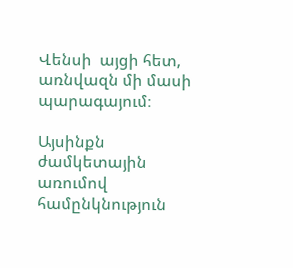Վենսի  այցի հետ, առնվազն մի մասի պարագայում։

Այսինքն ժամկետային առումով համընկնություն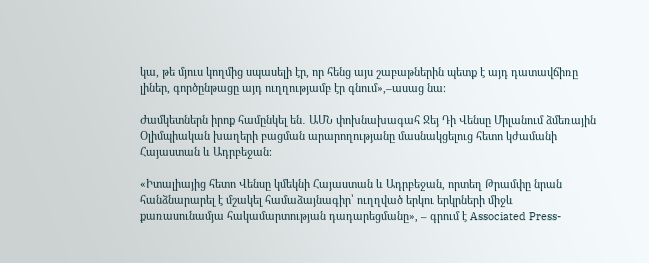կա, թե մյուս կողմից սպասելի էր, որ հենց այս շաբաթներին պետք է այդ դատավճիռը լիներ, գործընթացը այդ ուղղությամբ էր գնում»,–ասաց նա։

Ժամկետներն իրոք համընկել են․ ԱՄՆ փոխնախագահ Ջեյ Դի Վենսը Միլանում ձմեռային Օլիմպիական խաղերի բացման արարողությանը մասնակցելուց հետո կժամանի Հայաստան և Ադրբեջան։

«Իտալիայից հետո Վենսը կմեկնի Հայաստան և Ադրբեջան, որտեղ Թրամփը նրան հանձնարարել է մշակել համաձայնագիր՝ ուղղված երկու երկրների միջև քառասունամյա հակամարտության դադարեցմանը», – գրում է Associated Press-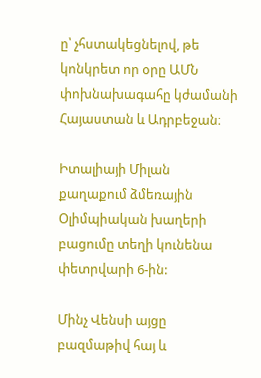ը՝ չհստակեցնելով, թե կոնկրետ որ օրը ԱՄՆ փոխնախագահը կժամանի Հայաստան և Ադրբեջան։

Իտալիայի Միլան քաղաքում ձմեռային Օլիմպիական խաղերի բացումը տեղի կունենա փետրվարի 6-ին:

Մինչ Վենսի այցը բազմաթիվ հայ և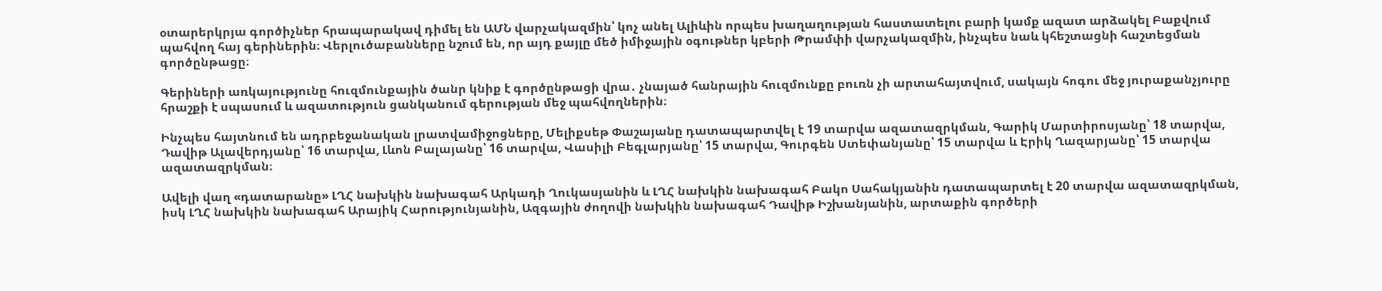օտարերկրյա գործիչներ հրապարակավ դիմել են ԱՄՆ վարչակազմին՝ կոչ անել Ալիևին որպես խաղաղության հաստատելու բարի կամք ազատ արձակել Բաքվում պահվող հայ գերիներին։ Վերլուծաբանները նշում են, որ այդ քայլը մեծ իմիջային օգութներ կբերի Թրամփի վարչակազմին, ինչպես նաև կհեշտացնի հաշտեցման գործընթացը։

Գերիների առկայությունը հուզմունքային ծանր կնիք է գործընթացի վրա․ չնայած հանրային հուզմունքը բուռն չի արտահայտվում, սակայն հոգու մեջ յուրաքանչյուրը հրաշքի է սպասում և ազատություն ցանկանում գերության մեջ պահվողներին։

Ինչպես հայտնում են ադրբեջանական լրատվամիջոցները, Մելիքսեթ Փաշայանը դատապարտվել է 19 տարվա ազատազրկման, Գարիկ Մարտիրոսյանը՝ 18 տարվա, Դավիթ Ալավերդյանը՝ 16 տարվա, Լևոն Բալայանը՝ 16 տարվա, Վասիլի Բեգլարյանը՝ 15 տարվա, Գուրգեն Ստեփանյանը՝ 15 տարվա և Էրիկ Ղազարյանը՝ 15 տարվա ազատազրկման։

Ավելի վաղ «դատարանը» ԼՂՀ նախկին նախագահ Արկադի Ղուկասյանին և ԼՂՀ նախկին նախագահ Բակո Սահակյանին դատապարտել է 20 տարվա ազատազրկման, իսկ ԼՂՀ նախկին նախագահ Արայիկ Հարությունյանին, Ազգային ժողովի նախկին նախագահ Դավիթ Իշխանյանին, արտաքին գործերի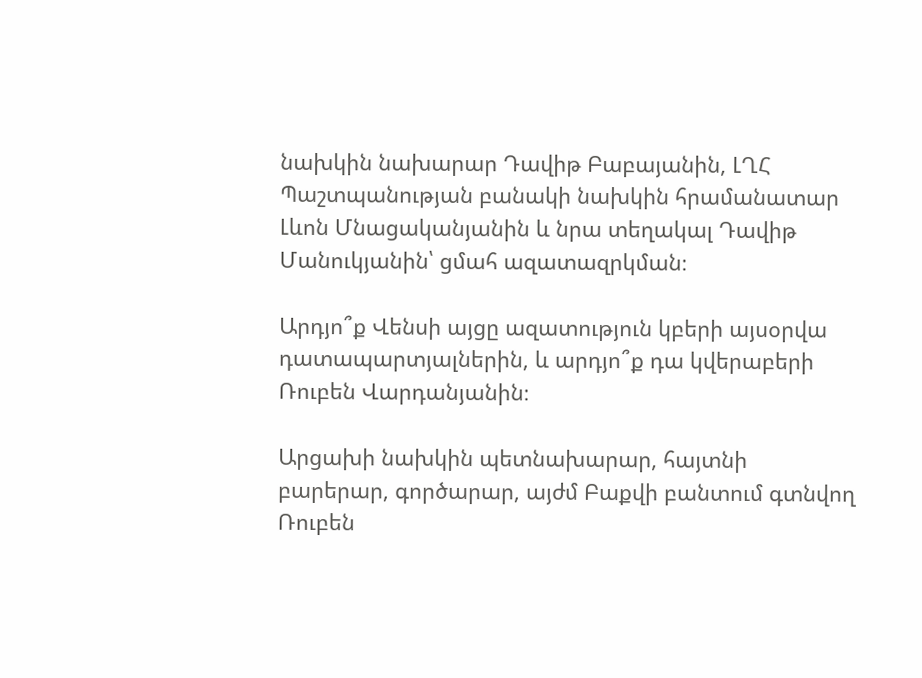նախկին նախարար Դավիթ Բաբայանին, ԼՂՀ Պաշտպանության բանակի նախկին հրամանատար Լևոն Մնացականյանին և նրա տեղակալ Դավիթ Մանուկյանին՝ ցմահ ազատազրկման։

Արդյո՞ք Վենսի այցը ազատություն կբերի այսօրվա դատապարտյալներին, և արդյո՞ք դա կվերաբերի Ռուբեն Վարդանյանին։

Արցախի նախկին պետնախարար, հայտնի բարերար, գործարար, այժմ Բաքվի բանտում գտնվող Ռուբեն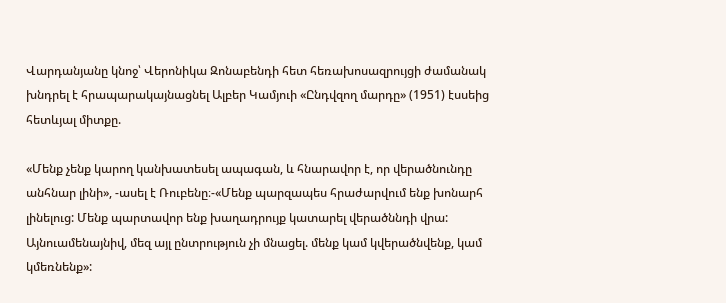Վարդանյանը կնոջ՝ Վերոնիկա Զոնաբենդի հետ հեռախոսազրույցի ժամանակ խնդրել է հրապարակայնացնել Ալբեր Կամյուի «Ընդվզող մարդը» (1951) էսսեից հետևյալ միտքը.

«Մենք չենք կարող կանխատեսել ապագան, և հնարավոր է, որ վերածնունդը անհնար լինի», -ասել է Ռուբենը։-«Մենք պարզապես հրաժարվում ենք խոնարհ լինելուց: Մենք պարտավոր ենք խաղադրույք կատարել վերածննդի վրա: Այնուամենայնիվ, մեզ այլ ընտրություն չի մնացել. մենք կամ կվերածնվենք, կամ կմեռնենք»: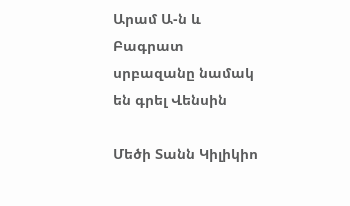Արամ Ա-ն և Բագրատ սրբազանը նամակ են գրել Վենսին

Մեծի Տանն Կիլիկիո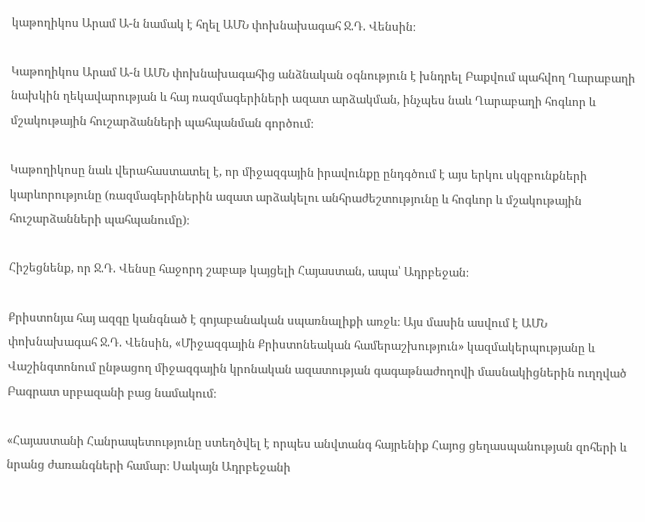կաթողիկոս Արամ Ա-ն նամակ է հղել ԱՄՆ փոխնախագահ Ջ.Դ. Վենսին։

Կաթողիկոս Արամ Ա-ն ԱՄՆ փոխնախագահից անձնական օգնություն է խնդրել Բաքվում պահվող Ղարաբաղի նախկին ղեկավարության և հայ ռազմագերիների ազատ արձակման, ինչպես նաև Ղարաբաղի հոգևոր և մշակութային հուշարձանների պահպանման գործում։

Կաթողիկոսը նաև վերահաստատել է, որ միջազգային իրավունքը ընդգծում է այս երկու սկզբունքների կարևորությունը (ռազմագերիներին ազատ արձակելու անհրաժեշտությունը և հոգևոր և մշակութային հուշարձանների պահպանումը)։

Հիշեցնենք, որ Ջ.Դ. Վենսը հաջորդ շաբաթ կայցելի Հայաստան, ապա՝ Ադրբեջան։

Քրիստոնյա հայ ազգը կանգնած է գոյաբանական սպառնալիքի առջև։ Այս մասին ասվում է ԱՄՆ փոխնախագահ Ջ.Դ. Վենսին, «Միջազգային Քրիստոնեական համերաշխություն» կազմակերպությանը և Վաշինգտոնում ընթացող միջազգային կրոնական ազատության գագաթնաժողովի մասնակիցներին ուղղված Բագրատ սրբազանի բաց նամակում։

«Հայաստանի Հանրապետությունը ստեղծվել է որպես անվտանգ հայրենիք Հայոց ցեղասպանության զոհերի և նրանց ժառանգների համար։ Սակայն Ադրբեջանի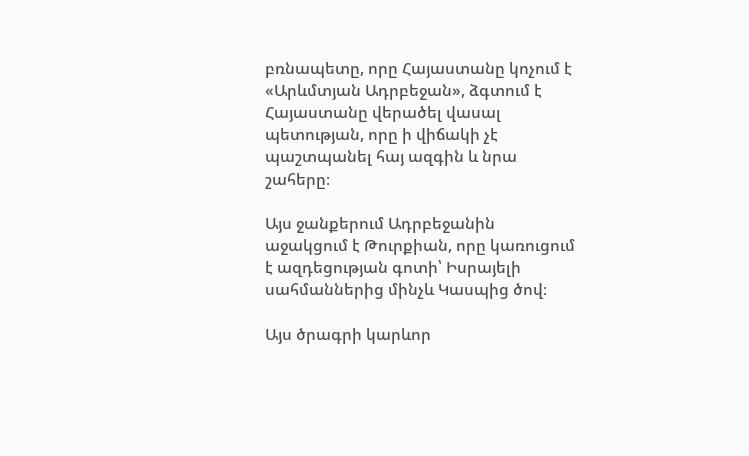բռնապետը, որը Հայաստանը կոչում է «Արևմտյան Ադրբեջան», ձգտում է Հայաստանը վերածել վասալ պետության, որը ի վիճակի չէ պաշտպանել հայ ազգին և նրա շահերը։

Այս ջանքերում Ադրբեջանին աջակցում է Թուրքիան, որը կառուցում է ազդեցության գոտի՝ Իսրայելի սահմաններից մինչև Կասպից ծով։

Այս ծրագրի կարևոր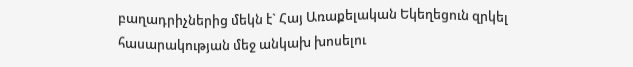բաղադրիչներից մեկն է` Հայ Առաքելական Եկեղեցուն զրկել հասարակության մեջ անկախ խոսելու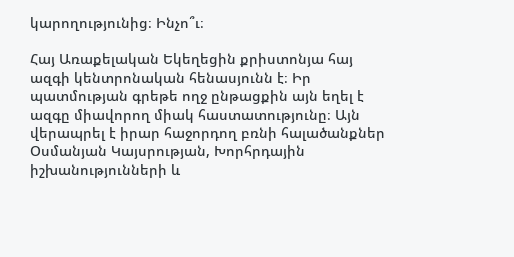կարողությունից։ Ինչո՞ւ։

Հայ Առաքելական Եկեղեցին քրիստոնյա հայ ազգի կենտրոնական հենասյունն է։ Իր պատմության գրեթե ողջ ընթացքին այն եղել է ազգը միավորող միակ հաստատությունը։ Այն վերապրել է իրար հաջորդող բռնի հալածանքներ Օսմանյան Կայսրության, Խորհրդային իշխանությունների և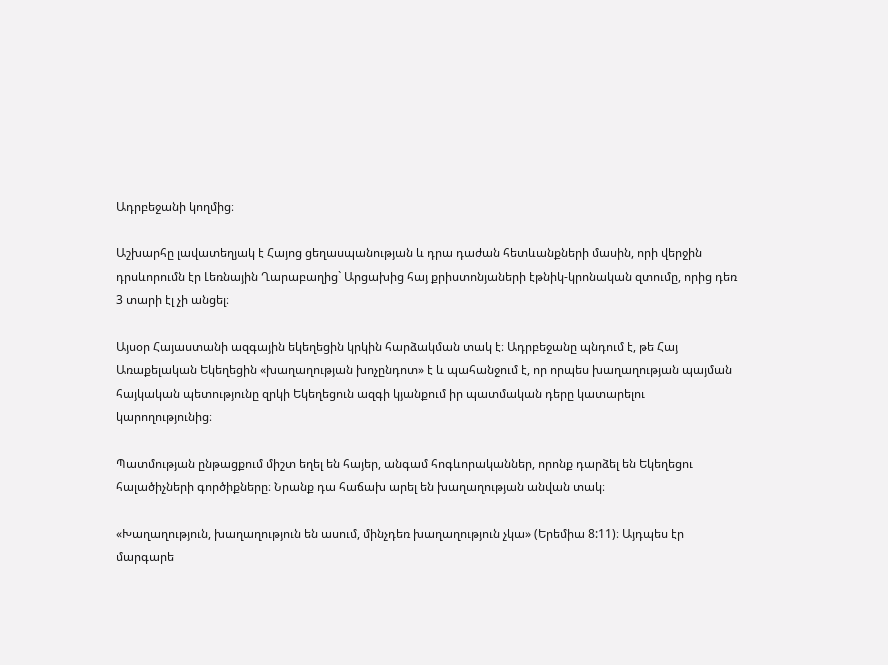Ադրբեջանի կողմից։

Աշխարհը լավատեղյակ է Հայոց ցեղասպանության և դրա դաժան հետևանքների մասին, որի վերջին դրսևորումն էր Լեռնային Ղարաբաղից` Արցախից հայ քրիստոնյաների էթնիկ-կրոնական զտումը, որից դեռ 3 տարի էլ չի անցել։

Այսօր Հայաստանի ազգային եկեղեցին կրկին հարձակման տակ է։ Ադրբեջանը պնդում է, թե Հայ Առաքելական Եկեղեցին «խաղաղության խոչընդոտ» է և պահանջում է, որ որպես խաղաղության պայման հայկական պետությունը զրկի Եկեղեցուն ազգի կյանքում իր պատմական դերը կատարելու կարողությունից։

Պատմության ընթացքում միշտ եղել են հայեր, անգամ հոգևորականներ, որոնք դարձել են Եկեղեցու հալածիչների գործիքները։ Նրանք դա հաճախ արել են խաղաղության անվան տակ։

«Խաղաղություն, խաղաղություն են ասում, մինչդեռ խաղաղություն չկա» (Երեմիա 8:11)։ Այդպես էր մարգարե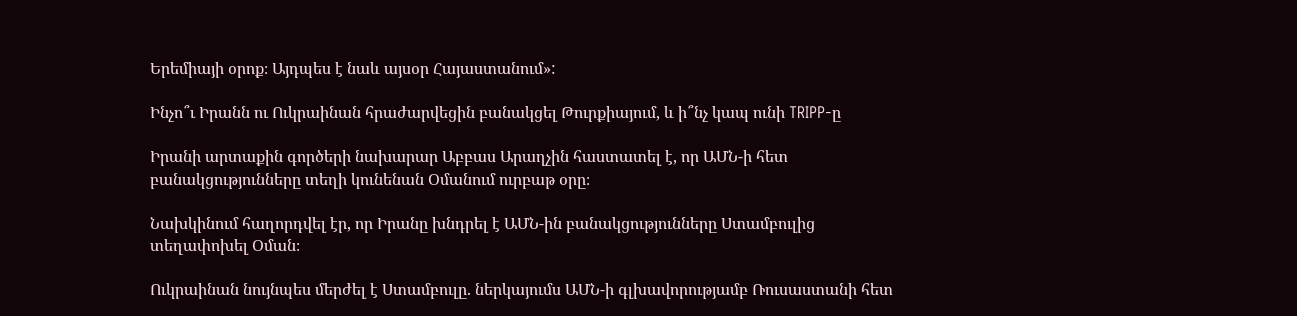Երեմիայի օրոք։ Այդպես է նաև այսօր Հայաստանում»:

Ինչո՞ւ Իրանն ու Ուկրաինան հրաժարվեցին բանակցել Թուրքիայում, և ի՞նչ կապ ունի TRIPP-ը

Իրանի արտաքին գործերի նախարար Աբբաս Արաղչին հաստատել է, որ ԱՄՆ-ի հետ բանակցությունները տեղի կունենան Օմանում ուրբաթ օրը։

Նախկինում հաղորդվել էր, որ Իրանը խնդրել է ԱՄՆ-ին բանակցությունները Ստամբուլից տեղափոխել Օման։

Ուկրաինան նույնպես մերժել է Ստամբուլը. ներկայումս ԱՄՆ-ի գլխավորությամբ Ռուսաստանի հետ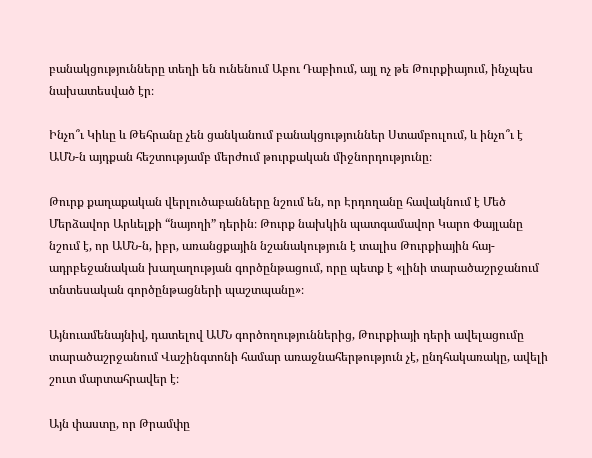բանակցությունները տեղի են ունենում Աբու Դաբիում, այլ ոչ թե Թուրքիայում, ինչպես նախատեսված էր։

Ինչո՞ւ Կիևը և Թեհրանը չեն ցանկանում բանակցություններ Ստամբուլում, և ինչո՞ւ է ԱՄՆ-ն այդքան հեշտությամբ մերժում թուրքական միջնորդությունը։

Թուրք քաղաքական վերլուծաբանները նշում են, որ Էրդողանը հավակնում է Մեծ Մերձավոր Արևելքի “նայողի” դերին։ Թուրք նախկին պատգամավոր Կարո Փայլանը նշում է, որ ԱՄՆ-ն, իբր, առանցքային նշանակություն է տալիս Թուրքիային հայ-ադրբեջանական խաղաղության գործընթացում, որը պետք է «լինի տարածաշրջանում տնտեսական գործընթացների պաշտպանը»։

Այնուամենայնիվ, դատելով ԱՄՆ գործողություններից, Թուրքիայի դերի ավելացումը տարածաշրջանում Վաշինգտոնի համար առաջնահերթություն չէ, ընդհակառակը, ավելի շուտ մարտահրավեր է։

Այն փաստը, որ Թրամփը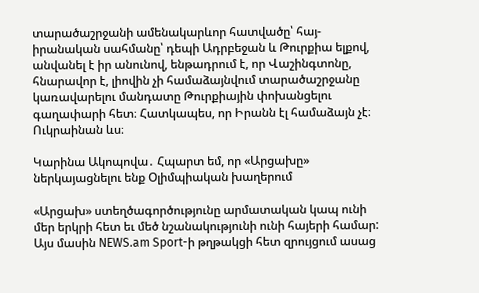տարածաշրջանի ամենակարևոր հատվածը՝ հայ-իրանական սահմանը՝ դեպի Ադրբեջան և Թուրքիա ելքով, անվանել է իր անունով, ենթադրում է, որ Վաշինգտոնը, հնարավոր է, լիովին չի համաձայնվում տարածաշրջանը կառավարելու մանդատը Թուրքիային փոխանցելու գաղափարի հետ։ Հատկապես, որ Իրանն էլ համաձայն չէ։ Ուկրաինան ևս։

Կարինա Ակոպովա․ Հպարտ եմ, որ «Արցախը» ներկայացնելու ենք Օլիմպիական խաղերում

«Արցախ» ստեղծագործությունը արմատական կապ ունի մեր երկրի հետ եւ մեծ նշանակությունի ունի հայերի համար: Այս մասին NEWS.am Sport-ի թղթակցի հետ զրույցում ասաց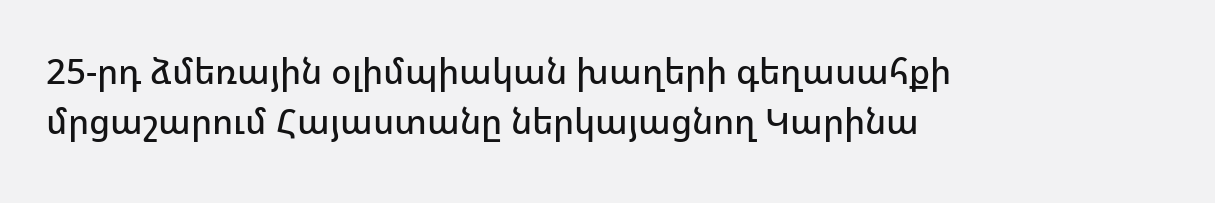25-րդ ձմեռային օլիմպիական խաղերի գեղասահքի մրցաշարում Հայաստանը ներկայացնող Կարինա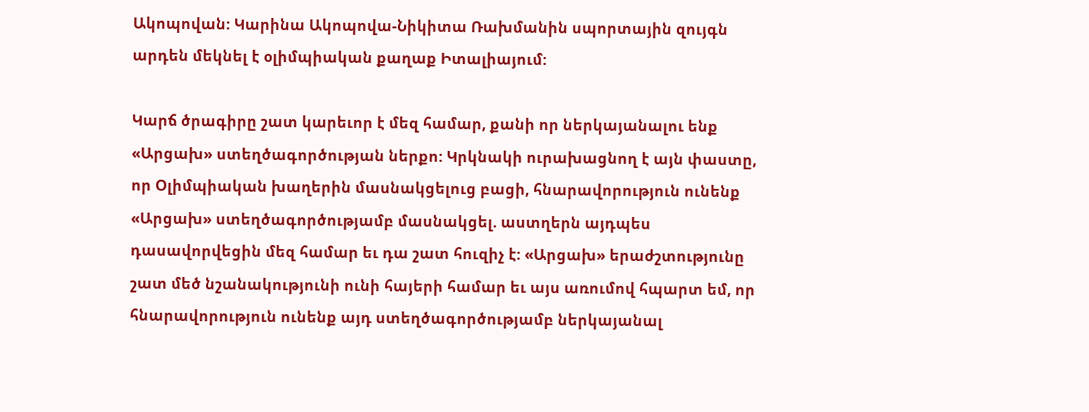Ակոպովան: Կարինա Ակոպովա-Նիկիտա Ռախմանին սպորտային զույգն արդեն մեկնել է օլիմպիական քաղաք Իտալիայում:

Կարճ ծրագիրը շատ կարեւոր է մեզ համար, քանի որ ներկայանալու ենք «Արցախ» ստեղծագործության ներքո: Կրկնակի ուրախացնող է այն փաստը, որ Օլիմպիական խաղերին մասնակցելուց բացի, հնարավորություն ունենք «Արցախ» ստեղծագործությամբ մասնակցել. աստղերն այդպես դասավորվեցին մեզ համար եւ դա շատ հուզիչ է: «Արցախ» երաժշտությունը շատ մեծ նշանակությունի ունի հայերի համար եւ այս առումով հպարտ եմ, որ հնարավորություն ունենք այդ ստեղծագործությամբ ներկայանալ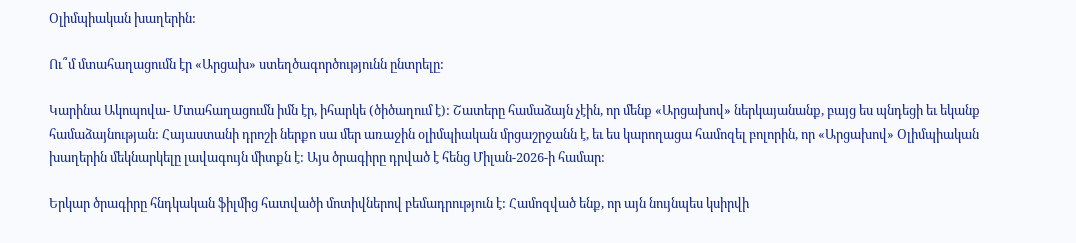Օլիմպիական խաղերին:

Ու՞մ մտահաղացումն էր «Արցախ» ստեղծագործությունն ընտրելը:

Կարինա Ակոպովա- Մտահաղացումն իմն էր, իհարկե (ծիծաղում է): Շատերը համաձայն չէին, որ մենք «Արցախով» ներկայանանք, բայց ես պնդեցի եւ եկանք համաձայնության: Հայաստանի դրոշի ներքո սա մեր առաջին օլիմպիական մրցաշրջանն է, եւ ես կարողացա համոզել բոլորին, որ «Արցախով» Օլիմպիական խաղերին մեկնարկելը լավագույն միտքն է: Այս ծրագիրը դրված է հենց Միլան-2026-ի համար:

Երկար ծրագիրը հնդկական ֆիլմից հատվածի մոտիվներով բեմադրություն է: Համոզված ենք, որ այն նույնպես կսիրվի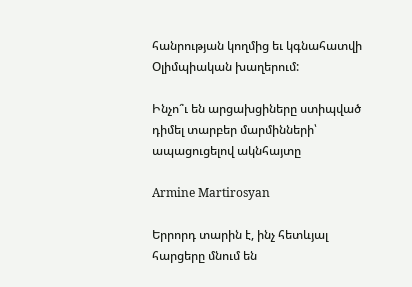հանրության կողմից եւ կգնահատվի Օլիմպիական խաղերում:

Ինչո՞ւ են արցախցիները ստիպված դիմել տարբեր մարմինների՝ ապացուցելով ակնհայտը

Armine Martirosyan

Երրորդ տարին է, ինչ հետևյալ հարցերը մնում են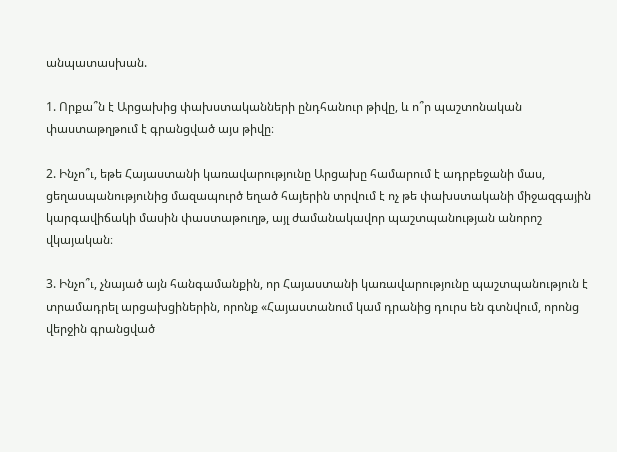անպատասխան.

1. Որքա՞ն է Արցախից փախստականների ընդհանուր թիվը, և ո՞ր պաշտոնական փաստաթղթում է գրանցված այս թիվը։

2. Ինչո՞ւ, եթե Հայաստանի կառավարությունը Արցախը համարում է ադրբեջանի մաս, ցեղասպանությունից մազապուրծ եղած հայերին տրվում է ոչ թե փախստականի միջազգային կարգավիճակի մասին փաստաթուղթ, այլ ժամանակավոր պաշտպանության անորոշ վկայական։

3. Ինչո՞ւ, չնայած այն հանգամանքին, որ Հայաստանի կառավարությունը պաշտպանություն է տրամադրել արցախցիներին, որոնք «Հայաստանում կամ դրանից դուրս են գտնվում, որոնց վերջին գրանցված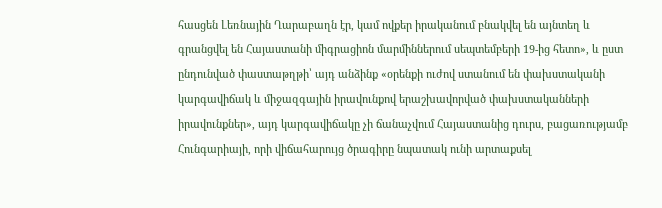հասցեն Լեռնային Ղարաբաղն էր, կամ ովքեր իրականում բնակվել են այնտեղ և գրանցվել են Հայաստանի միգրացիոն մարմիններում սեպտեմբերի 19-ից հետո», և ըստ ընդունված փաստաթղթի՝ այդ անձինք «օրենքի ուժով ստանում են փախստականի կարգավիճակ և միջազգային իրավունքով երաշխավորված փախստականների իրավունքներ», այդ կարգավիճակը չի ճանաչվում Հայաստանից դուրս, բացառությամբ Հունգարիայի, որի վիճահարույց ծրագիրը նպատակ ունի արտաքսել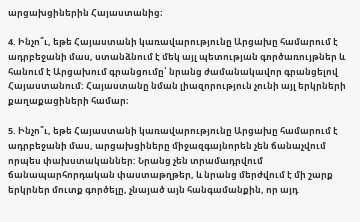արցախցիներին Հայաստանից։

4. Ինչո՞ւ, եթե Հայաստանի կառավարությունը Արցախը համարում է ադրբեջանի մաս, ստանձնում է մեկ այլ պետության գործառույթներ և հանում է Արցախում գրանցումը՝ նրանց ժամանակավոր գրանցելով Հայաստանում: Հայաստանը նման լիազորություն չունի այլ երկրների քաղաքացիների համար։

5. Ինչո՞ւ, եթե Հայաստանի կառավարությունը Արցախը համարում է ադրբեջանի մաս, արցախցիները միջազգայնորեն չեն ճանաչվում որպես փախստականներ: Նրանց չեն տրամադրվում ճանապարհորդական փաստաթղթեր, և նրանց մերժվում է մի շարք երկրներ մուտք գործելը, չնայած այն հանգամանքին, որ այդ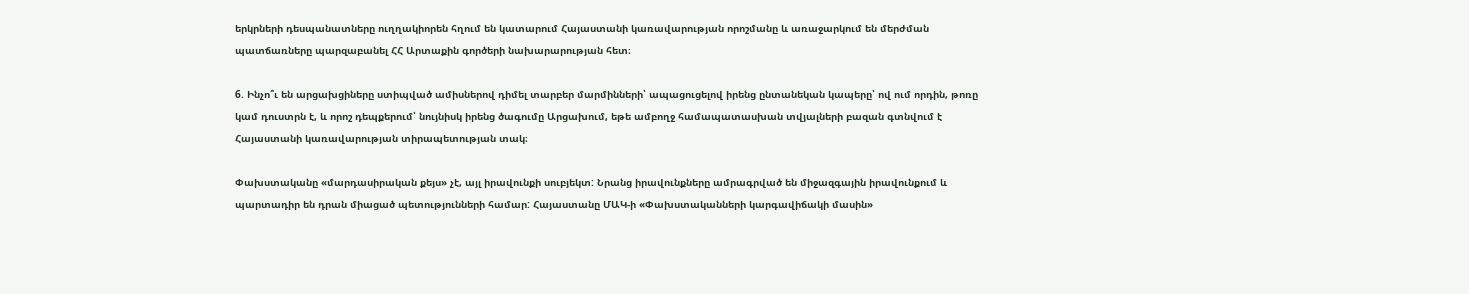երկրների դեսպանատները ուղղակիորեն հղում են կատարում Հայաստանի կառավարության որոշմանը և առաջարկում են մերժման պատճառները պարզաբանել ՀՀ Արտաքին գործերի նախարարության հետ։

6. Ինչո՞ւ են արցախցիները ստիպված ամիսներով դիմել տարբեր մարմինների՝ ապացուցելով իրենց ընտանեկան կապերը՝ ով ում որդին, թոռը կամ դուստրն է, և որոշ դեպքերում՝ նույնիսկ իրենց ծագումը Արցախում, եթե ամբողջ համապատասխան տվյալների բազան գտնվում է Հայաստանի կառավարության տիրապետության տակ։

Փախստականը «մարդասիրական քեյս» չէ, այլ իրավունքի սուբյեկտ: Նրանց իրավունքները ամրագրված են միջազգային իրավունքում և պարտադիր են դրան միացած պետությունների համար: Հայաստանը ՄԱԿ-ի «Փախստականների կարգավիճակի մասին»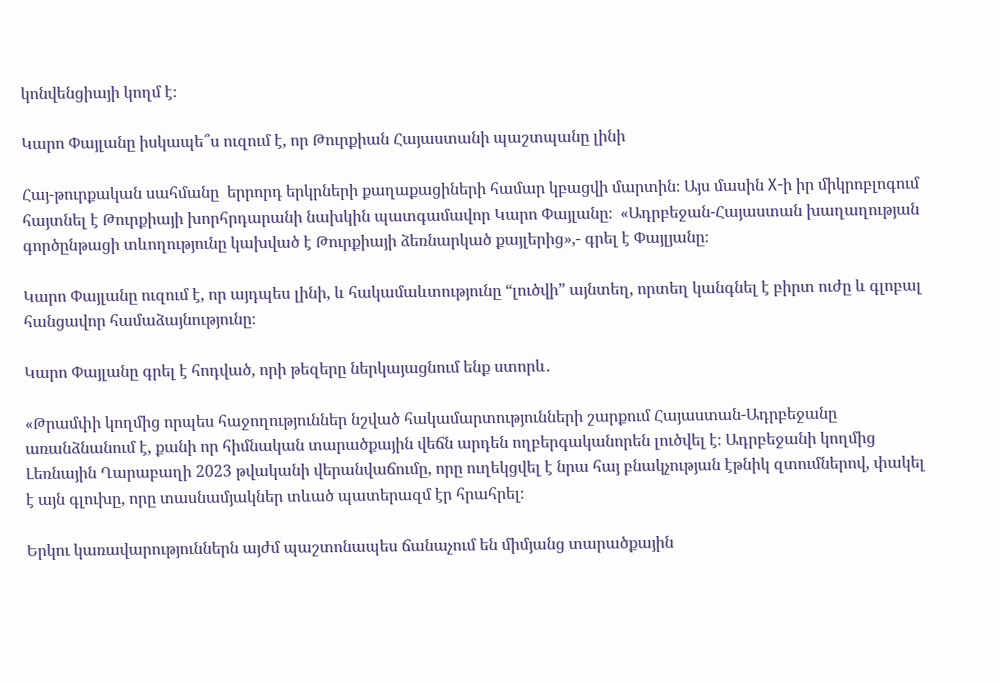կոնվենցիայի կողմ է։

Կարո Փայլանը իսկապե՞ս ուզում է, որ Թուրքիան Հայաստանի պաշտպանը լինի

Հայ-թուրքական սահմանը  երրորդ երկրների քաղաքացիների համար կբացվի մարտին։ Այս մասին X-ի իր միկրոբլոգում հայտնել է Թուրքիայի խորհրդարանի նախկին պատգամավոր Կարո Փայլանը։  «Ադրբեջան-Հայաստան խաղաղության գործընթացի տևողությունը կախված է Թուրքիայի ձեռնարկած քայլերից»,- գրել է Փայլյանը։

Կարո Փայլանը ուզում է, որ այդպես լինի, և հակամաևտությունը “լուծվի” այնտեղ, որտեղ կանգնել է բիրտ ուժը և գլոբալ հանցավոր համաձայնությունը։

Կարո Փայլանը գրել է հոդված, որի թեզերը ներկայացնում ենք ստորև․

«Թրամփի կողմից որպես հաջողություններ նշված հակամարտությունների շարքում Հայաստան-Ադրբեջանը առանձնանում է, քանի որ հիմնական տարածքային վեճն արդեն ողբերգականորեն լուծվել է։ Ադրբեջանի կողմից Լեռնային Ղարաբաղի 2023 թվականի վերանվաճումը, որը ուղեկցվել է նրա հայ բնակչության էթնիկ զտումներով, փակել է այն գլուխը, որը տասնամյակներ տևած պատերազմ էր հրահրել։

Երկու կառավարություններն այժմ պաշտոնապես ճանաչում են միմյանց տարածքային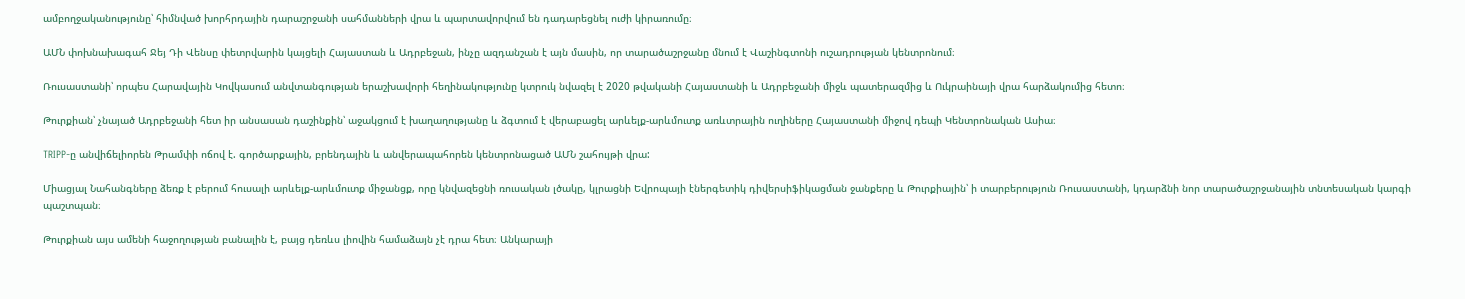ամբողջականությունը՝ հիմնված խորհրդային դարաշրջանի սահմանների վրա և պարտավորվում են դադարեցնել ուժի կիրառումը։

ԱՄՆ փոխնախագահ Ջեյ Դի Վենսը փետրվարին կայցելի Հայաստան և Ադրբեջան, ինչը ազդանշան է այն մասին, որ տարածաշրջանը մնում է Վաշինգտոնի ուշադրության կենտրոնում։

Ռուսաստանի՝ որպես Հարավային Կովկասում անվտանգության երաշխավորի հեղինակությունը կտրուկ նվազել է 2020 թվականի Հայաստանի և Ադրբեջանի միջև պատերազմից և Ուկրաինայի վրա հարձակումից հետո։

Թուրքիան՝ չնայած Ադրբեջանի հետ իր անսասան դաշինքին՝ աջակցում է խաղաղությանը և ձգտում է վերաբացել արևելք-արևմուտք առևտրային ուղիները Հայաստանի միջով դեպի Կենտրոնական Ասիա։

TRIPP-ը անվիճելիորեն Թրամփի ոճով է. գործարքային, բրենդային և անվերապահորեն կենտրոնացած ԱՄՆ շահույթի վրա:

Միացյալ Նահանգները ձեռք է բերում հուսալի արևելք-արևմուտք միջանցք, որը կնվազեցնի ռուսական լծակը, կլրացնի Եվրոպայի էներգետիկ դիվերսիֆիկացման ջանքերը և Թուրքիային՝ ի տարբերություն Ռուսաստանի, կդարձնի նոր տարածաշրջանային տնտեսական կարգի պաշտպան։

Թուրքիան այս ամենի հաջողության բանալին է, բայց դեռևս լիովին համաձայն չէ դրա հետ։ Անկարայի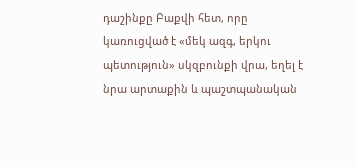դաշինքը Բաքվի հետ, որը կառուցված է «մեկ ազգ, երկու պետություն» սկզբունքի վրա, եղել է նրա արտաքին և պաշտպանական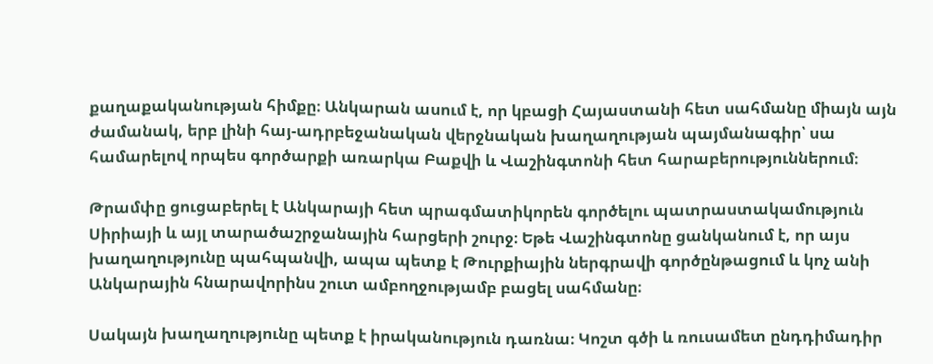քաղաքականության հիմքը։ Անկարան ասում է, որ կբացի Հայաստանի հետ սահմանը միայն այն ժամանակ, երբ լինի հայ-ադրբեջանական վերջնական խաղաղության պայմանագիր՝ սա համարելով որպես գործարքի առարկա Բաքվի և Վաշինգտոնի հետ հարաբերություններում։

Թրամփը ցուցաբերել է Անկարայի հետ պրագմատիկորեն գործելու պատրաստակամություն Սիրիայի և այլ տարածաշրջանային հարցերի շուրջ։ Եթե Վաշինգտոնը ցանկանում է, որ այս խաղաղությունը պահպանվի, ապա պետք է Թուրքիային ներգրավի գործընթացում և կոչ անի Անկարային հնարավորինս շուտ ամբողջությամբ բացել սահմանը։

Սակայն խաղաղությունը պետք է իրականություն դառնա։ Կոշտ գծի և ռուսամետ ընդդիմադիր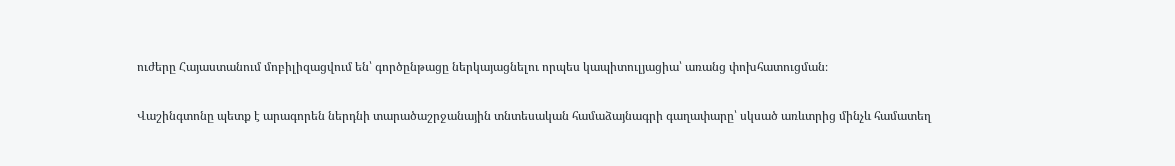ուժերը Հայաստանում մոբիլիզացվում են՝ գործընթացը ներկայացնելու որպես կապիտուլյացիա՝ առանց փոխհատուցման։

Վաշինգտոնը պետք է արագորեն ներդնի տարածաշրջանային տնտեսական համաձայնագրի գաղափարը՝ սկսած առևտրից մինչև համատեղ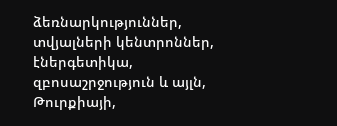ձեռնարկություններ, տվյալների կենտրոններ, էներգետիկա, զբոսաշրջություն և այլն, Թուրքիայի,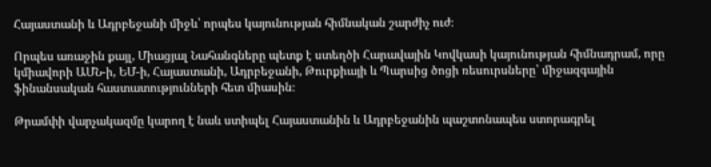Հայաստանի և Ադրբեջանի միջև՝ որպես կայունության հիմնական շարժիչ ուժ։

Որպես առաջին քայլ, Միացյալ Նահանգները պետք է ստեղծի Հարավային Կովկասի կայունության հիմնադրամ, որը կմիավորի ԱՄՆ-ի, ԵՄ-ի, Հայաստանի, Ադրբեջանի, Թուրքիայի և Պարսից ծոցի ռեսուրսները՝ միջազգային ֆինանսական հաստատությունների հետ միասին։

Թրամփի վարչակազմը կարող է նաև ստիպել Հայաստանին և Ադրբեջանին պաշտոնապես ստորագրել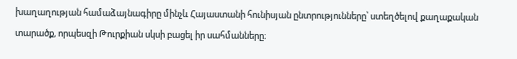խաղաղության համաձայնագիրը մինչև Հայաստանի հունիսյան ընտրությունները՝ ստեղծելով քաղաքական տարածք, որպեսզի Թուրքիան սկսի բացել իր սահմանները։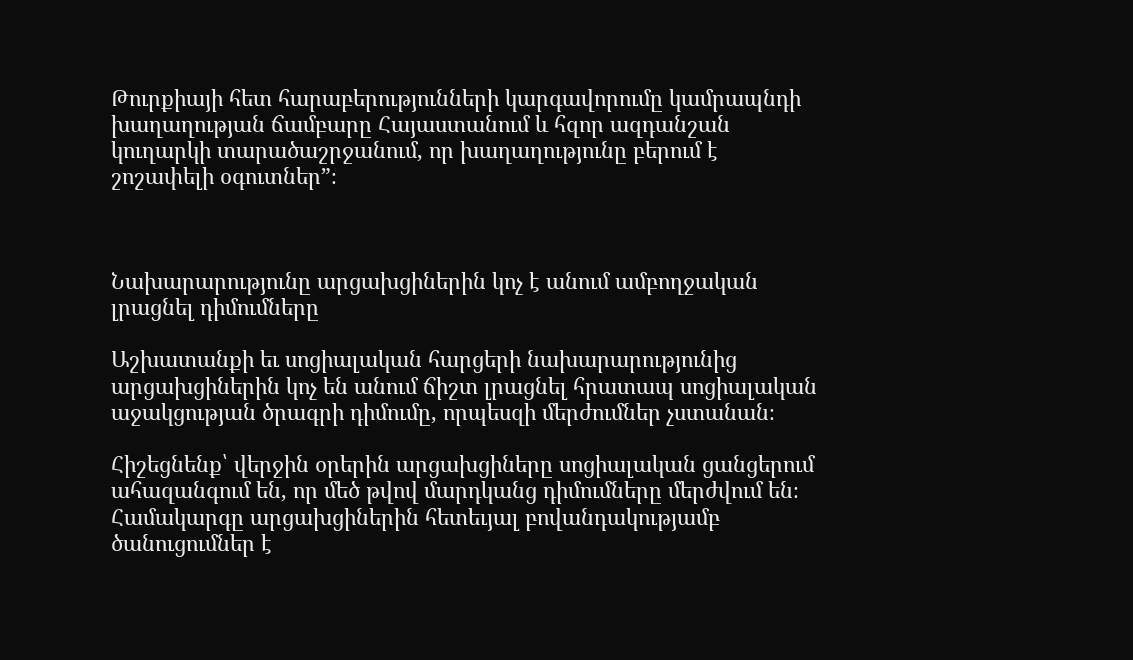Թուրքիայի հետ հարաբերությունների կարգավորումը կամրապնդի խաղաղության ճամբարը Հայաստանում և հզոր ազդանշան կուղարկի տարածաշրջանում, որ խաղաղությունը բերում է շոշափելի օգուտներ”։



Նախարարությունը արցախցիներին կոչ է անում ամբողջական լրացնել դիմումները

Աշխատանքի եւ սոցիալական հարցերի նախարարությունից արցախցիներին կոչ են անում ճիշտ լրացնել հրատապ սոցիալական աջակցության ծրագրի դիմումը, որպեսզի մերժումներ չստանան։

Հիշեցնենք՝ վերջին օրերին արցախցիները սոցիալական ցանցերում ահազանգում են, որ մեծ թվով մարդկանց դիմումները մերժվում են։ Համակարգը արցախցիներին հետեւյալ բովանդակությամբ ծանուցումներ է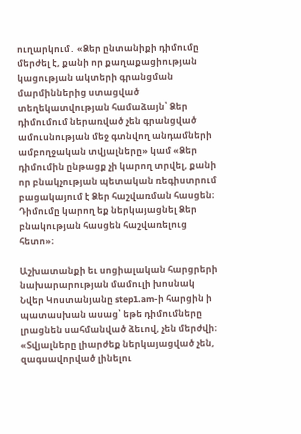ուղարկում․ «Ձեր ընտանիքի դիմումը մերժել է, քանի որ քաղաքացիության կացության ակտերի գրանցման մարմիններից ստացված տեղեկատվության համաձայն՝ Ձեր դիմումում ներառված չեն գրանցված ամուսնության մեջ գտնվող անդամների ամբողջական տվյալները» կամ «Ձեր դիմումին ընթացք չի կարող տրվել, քանի որ բնակչության պետական ռեգիստրում բացակայում է Ձեր հաշվառման հասցեն։ Դիմումը կարող եք ներկայացնել Ձեր բնակության հասցեն հաշվառելուց հետո»։

Աշխատանքի եւ սոցիալական հարցրերի նախարարության մամուլի խոսնակ Նվեր Կոստանյանը step1.am-ի հարցին ի պատասխան ասաց՝ եթե դիմումները լրացնեն սահմանված ձեւով, չեն մերժվի։ «Տվյալները լիարժեք ներկայացված չեն, զագսավորված լինելու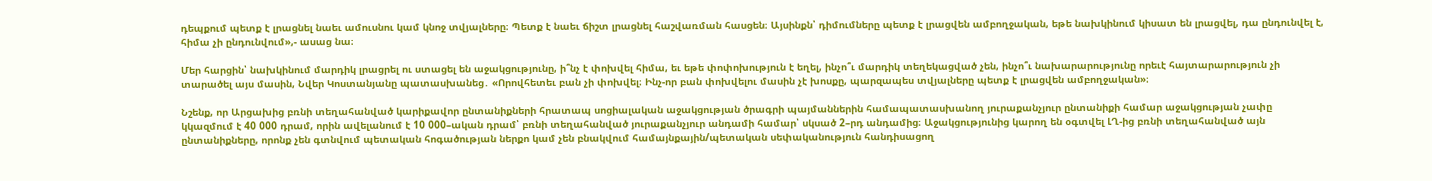դեպքում պետք է լրացնել նաեւ ամուսնու կամ կնոջ տվյալները։ Պետք է նաեւ ճիշտ լրացնել հաշվառման հասցեն։ Այսինքն՝ դիմումները պետք է լրացվեն ամբողջական, եթե նախկինում կիսատ են լրացվել, դա ընդունվել է, հիմա չի ընդունվում»,- ասաց նա։

Մեր հարցին՝ նախկինում մարդիկ լրացրել ու ստացել են աջակցությունը, ի՞նչ է փոխվել հիմա, եւ եթե փոփոխություն է եղել, ինչո՞ւ մարդիկ տեղեկացված չեն, ինչո՞ւ նախարարությունը որեւէ հայտարարություն չի տարածել այս մասին, Նվեր Կոստանյանը պատասխանեց․ «Որովհետեւ բան չի փոխվել։ Ինչ-որ բան փոխվելու մասին չէ խոսքը, պարզապես տվյալները պետք է լրացվեն ամբողջական»։

Նշենք, որ Արցախից բռնի տեղահանված կարիքավոր ընտանիքների հրատապ սոցիալական աջակցության ծրագրի պայմաններին համապատասխանող յուրաքանչյուր ընտանիքի համար աջակցության չափը կկազմում է 40 000 դրամ, որին ավելանում է 10 000–ական դրամ՝ բռնի տեղահանված յուրաքանչյուր անդամի համար՝ սկսած 2–րդ անդամից։ Աջակցությունից կարող են օգտվել ԼՂ-ից բռնի տեղահանված այն ընտանիքները, որոնք չեն գտնվում պետական հոգածության ներքո կամ չեն բնակվում համայնքային/պետական սեփականություն հանդիսացող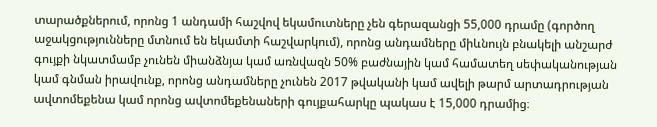տարածքներում, որոնց 1 անդամի հաշվով եկամուտները չեն գերազանցի 55,000 դրամը (գործող աջակցությունները մտնում են եկամտի հաշվարկում), որոնց անդամները միևնույն բնակելի անշարժ գույքի նկատմամբ չունեն միանձնյա կամ առնվազն 50% բաժնային կամ համատեղ սեփականության կամ գնման իրավունք, որոնց անդամները չունեն 2017 թվականի կամ ավելի թարմ արտադրության ավտոմեքենա կամ որոնց ավտոմեքենաների գույքահարկը պակաս է 15,000 դրամից։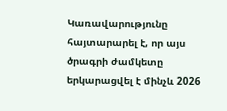Կառավարությունը հայտարարել է, որ այս ծրագրի ժամկետը երկարացվել է մինչև 2026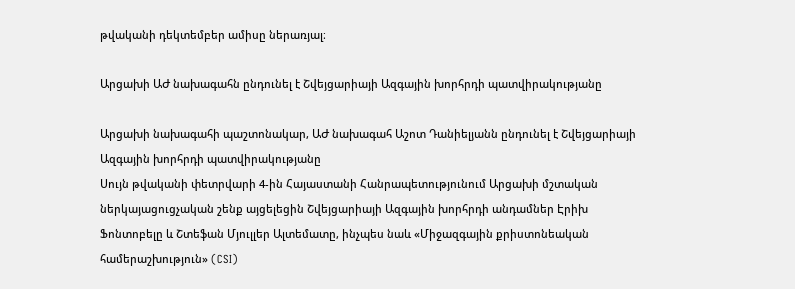թվականի դեկտեմբեր ամիսը ներառյալ։

Արցախի ԱԺ նախագահն ընդունել է Շվեյցարիայի Ազգային խորհրդի պատվիրակությանը

Արցախի նախագահի պաշտոնակար, ԱԺ նախագահ Աշոտ Դանիելյանն ընդունել է Շվեյցարիայի Ազգային խորհրդի պատվիրակությանը
Սույն թվականի փետրվարի 4-ին Հայաստանի Հանրապետությունում Արցախի մշտական ներկայացուցչական շենք այցելեցին Շվեյցարիայի Ազգային խորհրդի անդամներ Էրիխ Ֆոնտոբելը և Շտեֆան Մյուլլեր Ալտեմատը, ինչպես նաև «Միջազգային քրիստոնեական համերաշխություն» (CSI)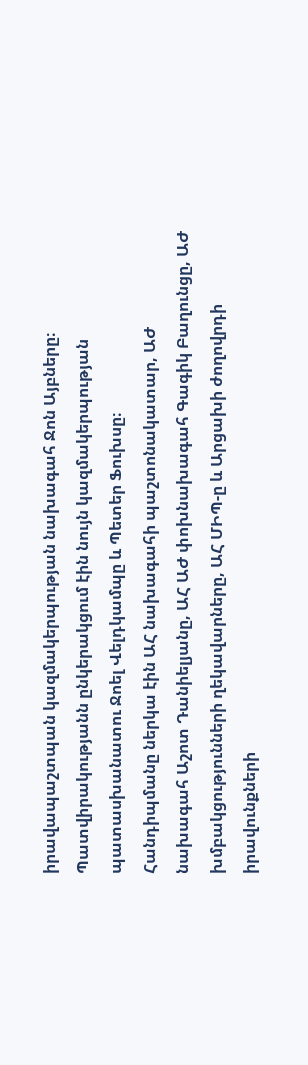իրավապաշտպան կազմակերպության նախագահ Ջոն Այբները։
Պատվիրակությանն ընկերակցում էին նույն կազմակերպության պատասխանատու Ջոել Վելդկամպը և Պետեր Ֆուխսը։
Հանդիպմանը ներկա էին ԱՀ նախագահի պաշտոնակատար, ԱԺ նախագահ Աշոտ Դանիելյանը, ԱՀ ԱԺ փոխնախագահ Գագիկ Բաղունցը, ԱԺ խմբակցությունների ղեկավարները, ԱՀ ՄԻՊ-ը և Արցախի ժողովրդի իրավունքների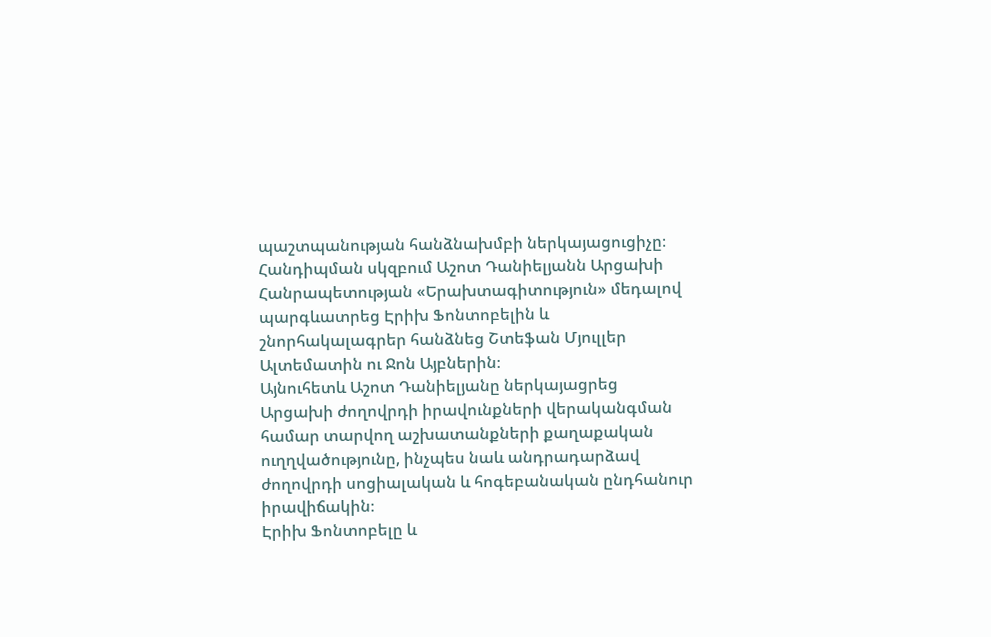պաշտպանության հանձնախմբի ներկայացուցիչը։
Հանդիպման սկզբում Աշոտ Դանիելյանն Արցախի Հանրապետության «Երախտագիտություն» մեդալով պարգևատրեց Էրիխ Ֆոնտոբելին և շնորհակալագրեր հանձնեց Շտեֆան Մյուլլեր Ալտեմատին ու Ջոն Այբներին։
Այնուհետև Աշոտ Դանիելյանը ներկայացրեց Արցախի ժողովրդի իրավունքների վերականգման համար տարվող աշխատանքների քաղաքական ուղղվածությունը, ինչպես նաև անդրադարձավ ժողովրդի սոցիալական և հոգեբանական ընդհանուր իրավիճակին։
Էրիխ Ֆոնտոբելը և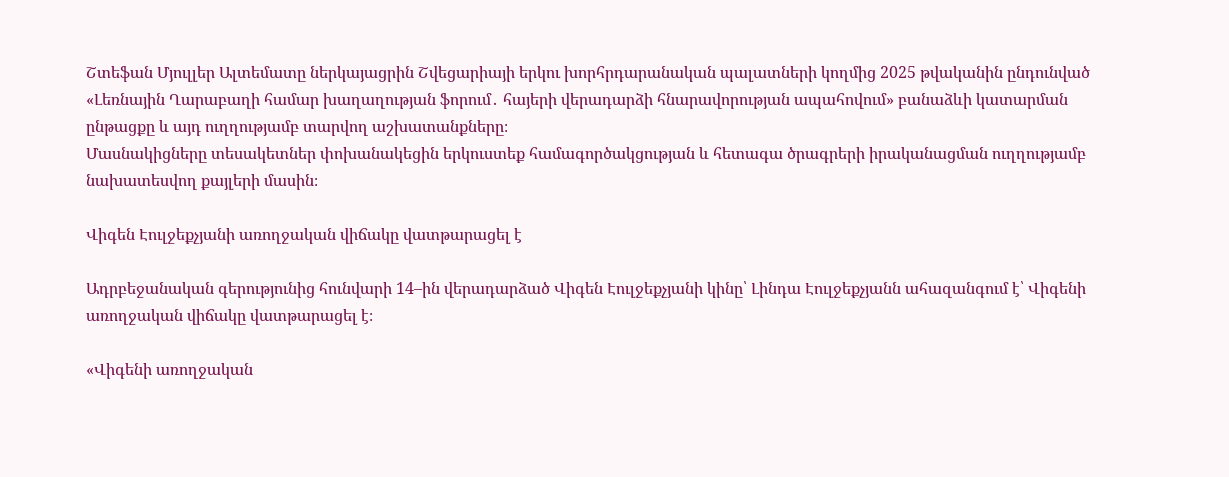Շտեֆան Մյուլլեր Ալտեմատը ներկայացրին Շվեցարիայի երկու խորհրդարանական պալատների կողմից 2025 թվականին ընդունված «Լեռնային Ղարաբաղի համար խաղաղության ֆորում․ հայերի վերադարձի հնարավորության ապահովում» բանաձևի կատարման ընթացքը և այդ ուղղությամբ տարվող աշխատանքները։
Մասնակիցները տեսակետներ փոխանակեցին երկուստեք համագործակցության և հետագա ծրագրերի իրականացման ուղղությամբ նախատեսվող քայլերի մասին։

Վիգեն Էուլջեքչյանի առողջական վիճակը վատթարացել է

Ադրբեջանական գերությունից հունվարի 14–ին վերադարձած Վիգեն Էուլջեքչյանի կինը՝ Լինդա Էուլջեքչյանն ահազանգում է՝ Վիգենի առողջական վիճակը վատթարացել է։

«Վիգենի առողջական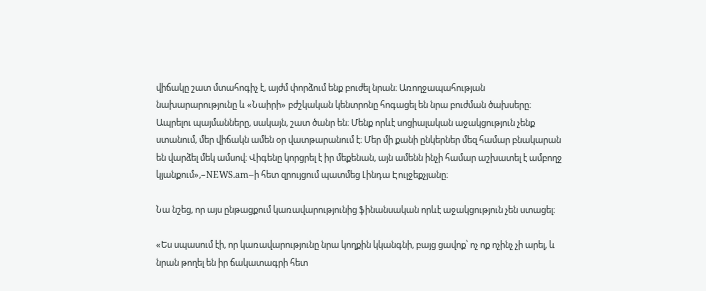վիճակը շատ մտահոգիչ է, այժմ փորձում ենք բուժել նրան։ Առողջապահության նախարարությունը և «Նաիրի» բժշկական կենտրոնը հոգացել են նրա բուժման ծախսերը։ Ապրելու պայմանները, սակայն, շատ ծանր են։ Մենք որևէ սոցիալական աջակցություն չենք ստանում, մեր վիճակն ամեն օր վատթարանում է։ Մեր մի քանի ընկերներ մեզ համար բնակարան են վարձել մեկ ամսով։ Վիգենը կորցրել է իր մեքենան, այն ամենն ինչի համար աշխատել է ամբողջ կյանքում»,–NEWS.am–ի հետ զրույցում պատմեց Լինդա Էուլջեքչյանը։

Նա նշեց, որ այս ընթացքում կառավարությունից ֆինանսական որևէ աջակցություն չեն ստացել։

«Ես սպասում էի, որ կառավարությունը նրա կողքին կկանգնի, բայց ցավոք՝ ոչ ոք ոչինչ չի արել, և նրան թողել են իր ճակատագրի հետ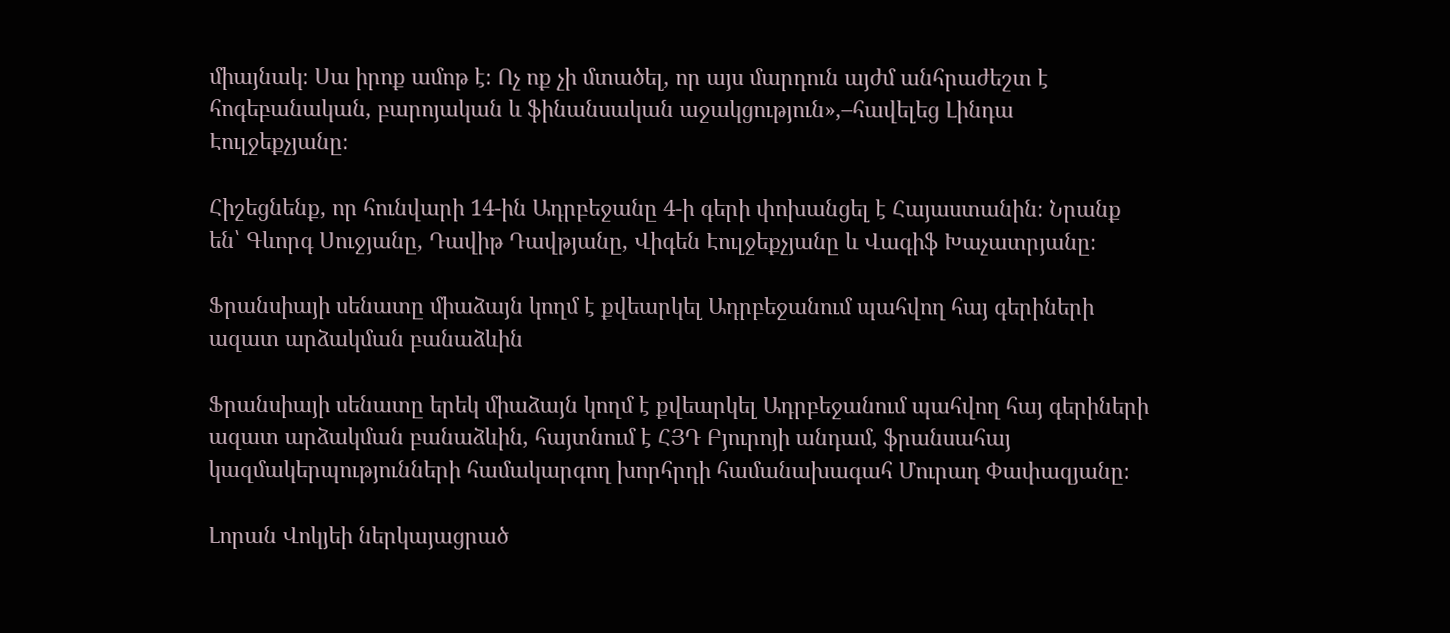միայնակ։ Սա իրոք ամոթ է։ Ոչ ոք չի մտածել, որ այս մարդուն այժմ անհրաժեշտ է հոգեբանական, բարոյական և ֆինանսական աջակցություն»,–հավելեց Լինդա Էուլջեքչյանը։

Հիշեցնենք, որ հունվարի 14-ին Ադրբեջանը 4-ի գերի փոխանցել է Հայաստանին։ Նրանք են՝ Գևորգ Սուջյանը, Դավիթ Դավթյանը, Վիգեն Էուլջեքչյանը և Վագիֆ Խաչատրյանը։

Ֆրանսիայի սենատը միաձայն կողմ է քվեարկել Ադրբեջանում պահվող հայ գերիների ազատ արձակման բանաձևին

Ֆրանսիայի սենատը երեկ միաձայն կողմ է քվեարկել Ադրբեջանում պահվող հայ գերիների ազատ արձակման բանաձևին, հայտնում է ՀՅԴ Բյուրոյի անդամ, ֆրանսահայ կազմակերպությունների համակարգող խորհրդի համանախագահ Մուրադ Փափազյանը։

Լորան Վոկյեի ներկայացրած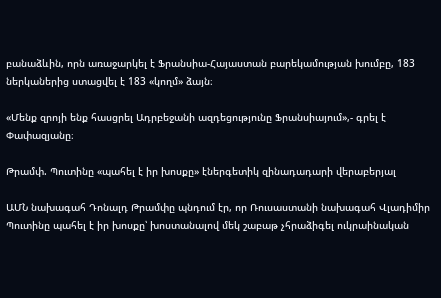բանաձևին, որն առաջարկել է Ֆրանսիա-Հայաստան բարեկամության խումբը, 183 ներկաներից ստացվել է 183 «կողմ» ձայն։

«Մենք զրոյի ենք հասցրել Ադրբեջանի ազդեցությունը Ֆրանսիայում»,- գրել է Փափազյանը։

Թրամփ. Պուտինը «պահել է իր խոսքը» էներգետիկ զինադադարի վերաբերյալ

ԱՄՆ նախագահ Դոնալդ Թրամփը պնդում էր, որ Ռուսաստանի նախագահ Վլադիմիր Պուտինը պահել է իր խոսքը՝ խոստանալով մեկ շաբաթ չհրաձիգել ուկրաինական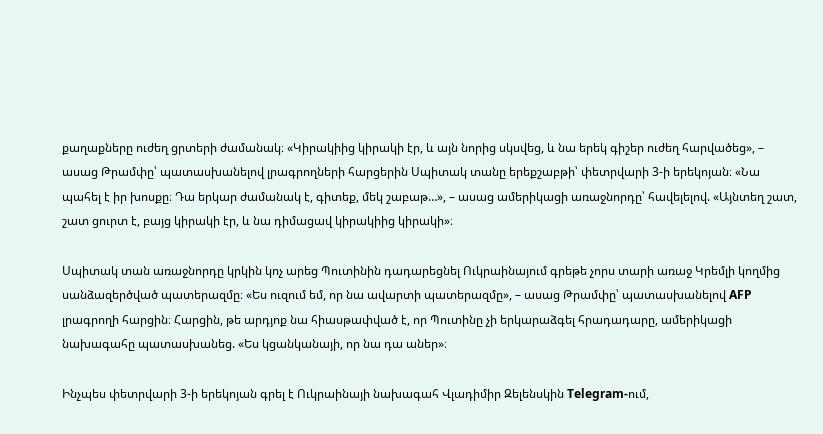քաղաքները ուժեղ ցրտերի ժամանակ։ «Կիրակիից կիրակի էր, և այն նորից սկսվեց, և նա երեկ գիշեր ուժեղ հարվածեց», – ասաց Թրամփը՝ պատասխանելով լրագրողների հարցերին Սպիտակ տանը երեքշաբթի՝ փետրվարի 3-ի երեկոյան։ «Նա պահել է իր խոսքը։ Դա երկար ժամանակ է, գիտեք, մեկ շաբաթ…», – ասաց ամերիկացի առաջնորդը՝ հավելելով. «Այնտեղ շատ, շատ ցուրտ է, բայց կիրակի էր, և նա դիմացավ կիրակիից կիրակի»։

Սպիտակ տան առաջնորդը կրկին կոչ արեց Պուտինին դադարեցնել Ուկրաինայում գրեթե չորս տարի առաջ Կրեմլի կողմից սանձազերծված պատերազմը։ «Ես ուզում եմ, որ նա ավարտի պատերազմը», – ասաց Թրամփը՝ պատասխանելով AFP լրագրողի հարցին։ Հարցին, թե արդյոք նա հիասթափված է, որ Պուտինը չի երկարաձգել հրադադարը, ամերիկացի նախագահը պատասխանեց. «Ես կցանկանայի, որ նա դա աներ»։

Ինչպես փետրվարի 3-ի երեկոյան գրել է Ուկրաինայի նախագահ Վլադիմիր Զելենսկին Telegram-ում,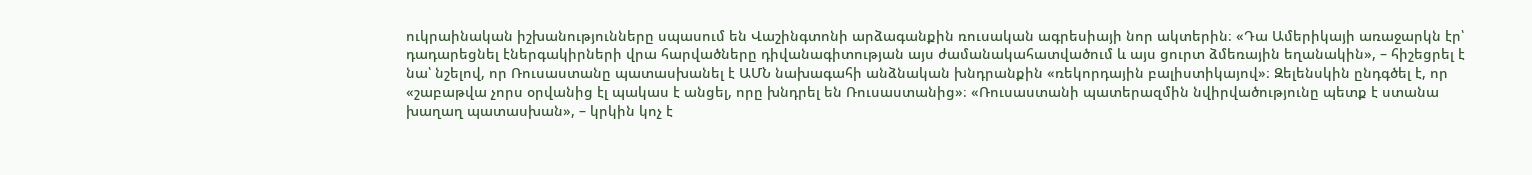ուկրաինական իշխանությունները սպասում են Վաշինգտոնի արձագանքին ռուսական ագրեսիայի նոր ակտերին։ «Դա Ամերիկայի առաջարկն էր՝ դադարեցնել էներգակիրների վրա հարվածները դիվանագիտության այս ժամանակահատվածում և այս ցուրտ ձմեռային եղանակին», – հիշեցրել է նա՝ նշելով, որ Ռուսաստանը պատասխանել է ԱՄՆ նախագահի անձնական խնդրանքին «ռեկորդային բալիստիկայով»։ Զելենսկին ընդգծել է, որ «շաբաթվա չորս օրվանից էլ պակաս է անցել, որը խնդրել են Ռուսաստանից»։ «Ռուսաստանի պատերազմին նվիրվածությունը պետք է ստանա խաղաղ պատասխան», – կրկին կոչ է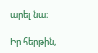արել նա։

Իր հերթին,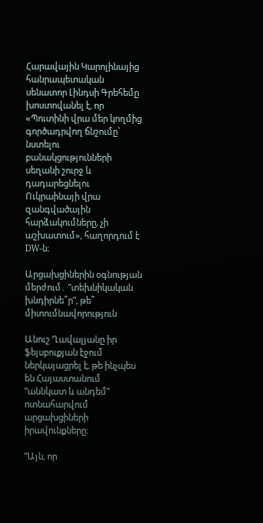Հարավային Կարոլինայից հանրապետական սենատոր Լինդսի Գրեհեմը խոստովանել է, որ «Պուտինի վրա մեր կողմից գործադրվող ճնշումը՝ նստելու բանակցությունների սեղանի շուրջ և դադարեցնելու Ուկրաինայի վրա զանգվածային հարձակումները, չի աշխատում», հաղորդում է DW-ն։

Արցախցիներին օգնության մերժում․ “տեխնիկական խնդիրնե՞ր”, թե՞ միտումնավորություն

Անուշ Ղավալյանը իր ֆեյսբուքյան էջում ներկայացրել է, թե ինչպես են Հայաստանում “աննկատ և անդեմ” ոտնահարվում արցախցիների իրավունքները։

“Այն, որ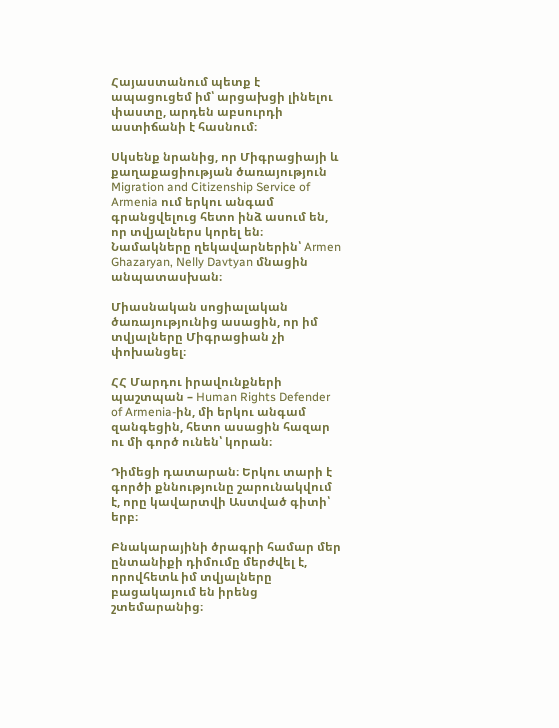Հայաստանում պետք է ապացուցեմ իմ՝ արցախցի լինելու փաստը, արդեն աբսուրդի աստիճանի է հասնում։

Սկսենք նրանից, որ Միգրացիայի և քաղաքացիության ծառայություն Migration and Citizenship Service of Armenia ում երկու անգամ գրանցվելուց հետո ինձ ասում են, որ տվյալներս կորել են։ Նամակները ղեկավարներին՝ Armen Ghazaryan, Nelly Davtyan մնացին անպատասխան։

Միասնական սոցիալական ծառայությունից ասացին, որ իմ տվյալները Միգրացիան չի փոխանցել։

ՀՀ Մարդու իրավունքների պաշտպան – Human Rights Defender of Armenia-ին, մի երկու անգամ զանգեցին, հետո ասացին հազար ու մի գործ ունեն՝ կորան։

Դիմեցի դատարան։ Երկու տարի է գործի քննությունը շարունակվում է, որը կավարտվի Աստված գիտի՝ երբ։

Բնակարայինի ծրագրի համար մեր ընտանիքի դիմումը մերժվել է, որովհետև իմ տվյալները բացակայում են իրենց շտեմարանից։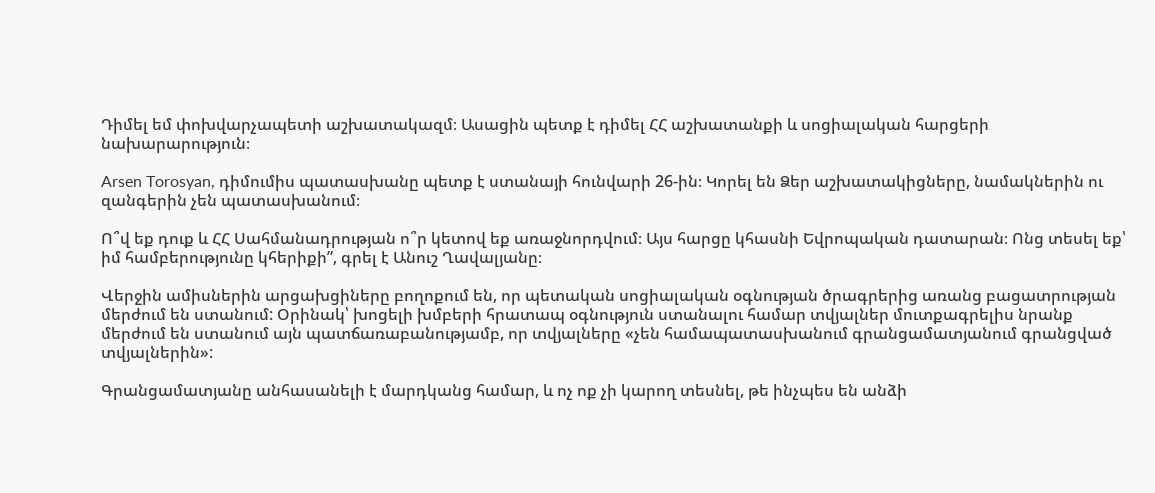Դիմել եմ փոխվարչապետի աշխատակազմ։ Ասացին պետք է դիմել ՀՀ աշխատանքի և սոցիալական հարցերի նախարարություն։

Arsen Torosyan, դիմումիս պատասխանը պետք է ստանայի հունվարի 26-ին։ Կորել են Ձեր աշխատակիցները, նամակներին ու զանգերին չեն պատասխանում։

Ո՞վ եք դուք և ՀՀ Սահմանադրության ո՞ր կետով եք առաջնորդվում։ Այս հարցը կհասնի Եվրոպական դատարան։ Ոնց տեսել եք՝ իմ համբերությունը կհերիքի”, գրել է Անուշ Ղավալյանը։

Վերջին ամիսներին արցախցիները բողոքում են, որ պետական սոցիալական օգնության ծրագրերից առանց բացատրության մերժում են ստանում: Օրինակ՝ խոցելի խմբերի հրատապ օգնություն ստանալու համար տվյալներ մուտքագրելիս նրանք մերժում են ստանում այն պատճառաբանությամբ, որ տվյալները «չեն համապատասխանում գրանցամատյանում գրանցված տվյալներին»:

Գրանցամատյանը անհասանելի է մարդկանց համար, և ոչ ոք չի կարող տեսնել, թե ինչպես են անձի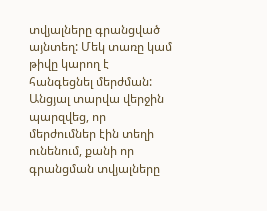տվյալները գրանցված այնտեղ: Մեկ տառը կամ թիվը կարող է հանգեցնել մերժման: Անցյալ տարվա վերջին պարզվեց, որ մերժումներ էին տեղի ունենում, քանի որ գրանցման տվյալները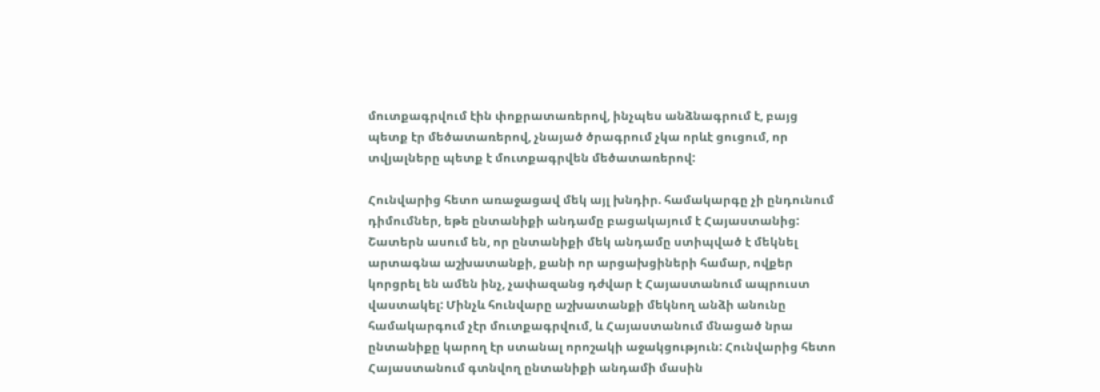մուտքագրվում էին փոքրատառերով, ինչպես անձնագրում է, բայց պետք էր մեծատառերով, չնայած ծրագրում չկա որևէ ցուցում, որ տվյալները պետք է մուտքագրվեն մեծատառերով:

Հունվարից հետո առաջացավ մեկ այլ խնդիր. համակարգը չի ընդունում դիմումներ, եթե ընտանիքի անդամը բացակայում է Հայաստանից: Շատերն ասում են, որ ընտանիքի մեկ անդամը ստիպված է մեկնել արտագնա աշխատանքի, քանի որ արցախցիների համար, ովքեր կորցրել են ամեն ինչ, չափազանց դժվար է Հայաստանում ապրուստ վաստակել: Մինչև հունվարը աշխատանքի մեկնող անձի անունը համակարգում չէր մուտքագրվում, և Հայաստանում մնացած նրա ընտանիքը կարող էր ստանալ որոշակի աջակցություն: Հունվարից հետո Հայաստանում գտնվող ընտանիքի անդամի մասին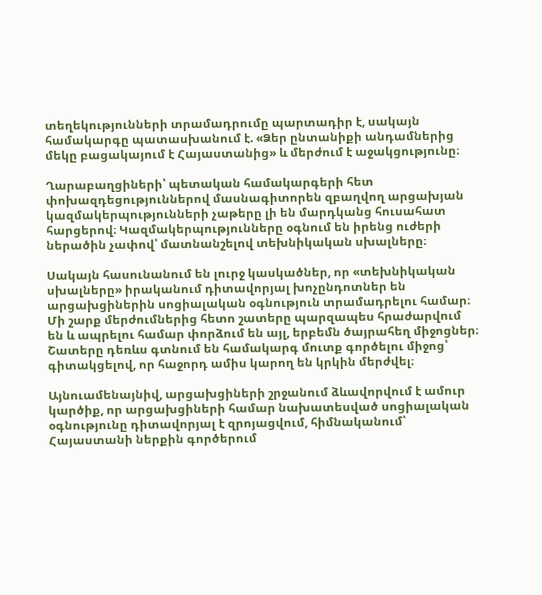տեղեկությունների տրամադրումը պարտադիր է, սակայն համակարգը պատասխանում է. «Ձեր ընտանիքի անդամներից մեկը բացակայում է Հայաստանից» և մերժում է աջակցությունը։

Ղարաբաղցիների՝ պետական համակարգերի հետ փոխազդեցություններով մասնագիտորեն զբաղվող արցախյան կազմակերպությունների չաթերը լի են մարդկանց հուսահատ հարցերով։ Կազմակերպությունները օգնում են իրենց ուժերի ներածին չափով՝ մատնանշելով տեխնիկական սխալները։

Սակայն հասունանում են լուրջ կասկածներ, որ «տեխնիկական սխալները» իրականում դիտավորյալ խոչընդոտներ են արցախցիներին սոցիալական օգնություն տրամադրելու համար։ Մի շարք մերժումներից հետո շատերը պարզապես հրաժարվում են և ապրելու համար փորձում են այլ, երբեմն ծայրահեղ միջոցներ։ Շատերը դեռևս գտնում են համակարգ մուտք գործելու միջոց՝ գիտակցելով, որ հաջորդ ամիս կարող են կրկին մերժվել։

Այնուամենայնիվ, արցախցիների շրջանում ձևավորվում է ամուր կարծիք, որ արցախցիների համար նախատեսված սոցիալական օգնությունը դիտավորյալ է զրոյացվում, հիմնականում՝ Հայաստանի ներքին գործերում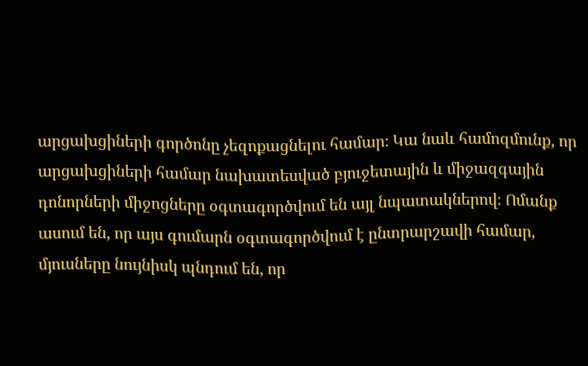արցախցիների գործոնը չեզոքացնելու համար։ Կա նաև համոզմունք, որ արցախցիների համար նախատեսված բյուջետային և միջազգային դոնորների միջոցները օգտագործվում են այլ նպատակներով։ Ոմանք ասում են, որ այս գումարն օգտագործվում է ընտրարշավի համար, մյուսները նույնիսկ պնդում են, որ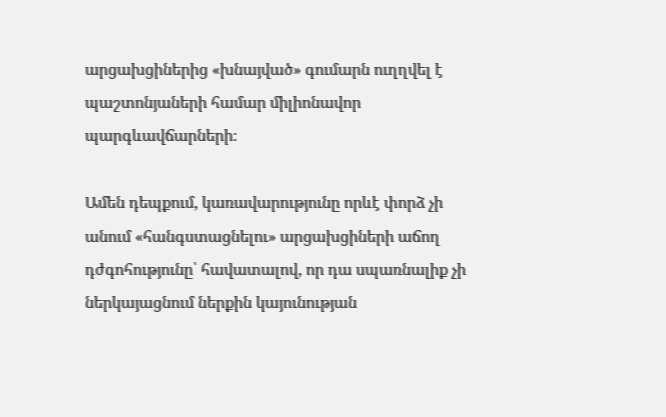արցախցիներից «խնայված» գումարն ուղղվել է պաշտոնյաների համար միլիոնավոր պարգևավճարների։

Ամեն դեպքում, կառավարությունը որևէ փորձ չի անում «հանգստացնելու» արցախցիների աճող դժգոհությունը՝ հավատալով, որ դա սպառնալիք չի ներկայացնում ներքին կայունության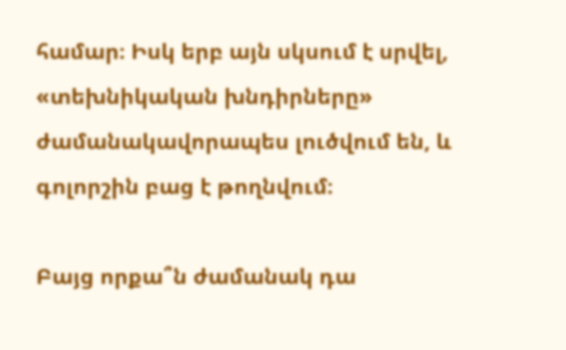համար։ Իսկ երբ այն սկսում է սրվել, «տեխնիկական խնդիրները» ժամանակավորապես լուծվում են, և գոլորշին բաց է թողնվում։

Բայց որքա՞ն ժամանակ դա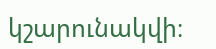կշարունակվի։